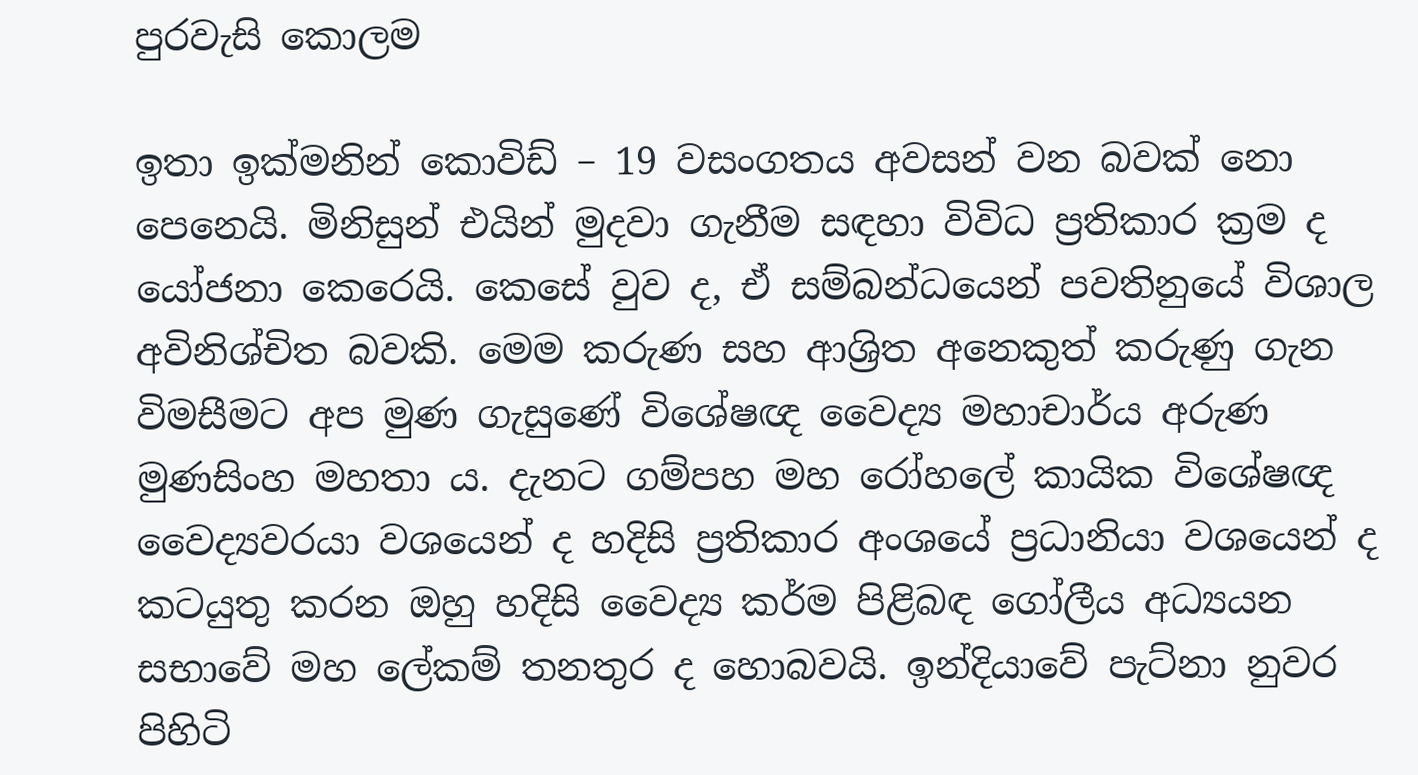පුරවැසි කොලම

ඉතා ඉක්මනින් කොවිඩ් – 19 වසංගතය අවසන් වන බවක් නො පෙනෙයි. මිනිසුන් එයින් මුදවා ගැනීම සඳහා විවිධ ප්‍රතිකාර ක්‍රම ද යෝජනා කෙරෙයි. කෙසේ වුව ද, ඒ සම්බන්ධයෙන් පවතිනුයේ විශාල අවිනිශ්චිත බවකි. මෙම කරුණ සහ ආශ්‍රිත අනෙකුත් කරුණු ගැන විමසීමට අප මුණ ගැසුණේ විශේෂඥ වෛද්‍ය මහාචාර්ය අරුණ මුණසිංහ මහතා ය. දැනට ගම්පහ මහ රෝහලේ කායික විශේෂඥ වෛද්‍යවරයා වශයෙන් ද හදිසි ප්‍රතිකාර අංශයේ ප්‍රධානියා වශයෙන් ද කටයුතු කරන ඔහු හදිසි වෛද්‍ය කර්ම පිළිබඳ ගෝලීය අධ්‍යයන සභාවේ මහ ලේකම් තනතුර ද හොබවයි. ඉන්දියාවේ පැට්නා නුවර පිහිටි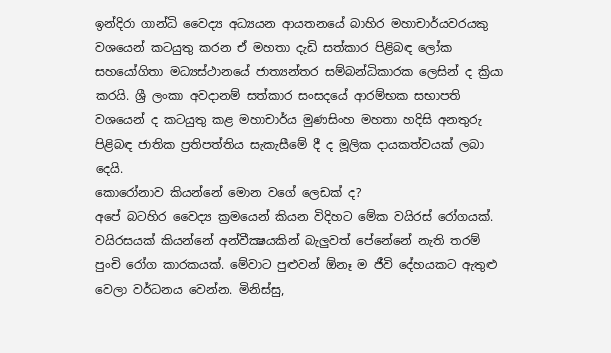ඉන්දිරා ගාන්ධි වෛද්‍ය අධ්‍යයන ආයතනයේ බාහිර මහාචාර්යවරයකු වශයෙන් කටයුතු කරන ඒ මහතා දැඩි සත්කාර පිළිබඳ ලෝක සහයෝගිතා මධ්‍යස්ථානයේ ජාත්‍යන්තර සම්බන්ධිකාරක ලෙසින් ද ක්‍රියා කරයි. ශ්‍රී ලංකා අවදානම් සත්කාර සංසදයේ ආරම්භක සභාපති වශයෙන් ද කටයුතු කළ මහාචාර්ය මුණසිංහ මහතා හදිසි අනතුරු පිළිබඳ ජාතික ප්‍රතිපත්තිය සැකැසීමේ දී ද මූලික දායකත්වයක් ලබා දෙයි.
කොරෝනාව කියන්නේ මොන වගේ ලෙඩක් ද?
අපේ බටහිර වෛද්‍ය ක්‍රමයෙන් කියන විදිහට මේක වයිරස් රෝගයක්. වයිරසයක් කියන්නේ අන්වීක්‍ෂයකින් බැලුවත් පේනේනේ නැති තරම් පුංචි රෝග කාරකයක්. මේවාට පුළුවන් ඕනෑ ම ජීවි දේහයකට ඇතුළු වෙලා වර්ධනය වෙන්න. මිනිස්සු,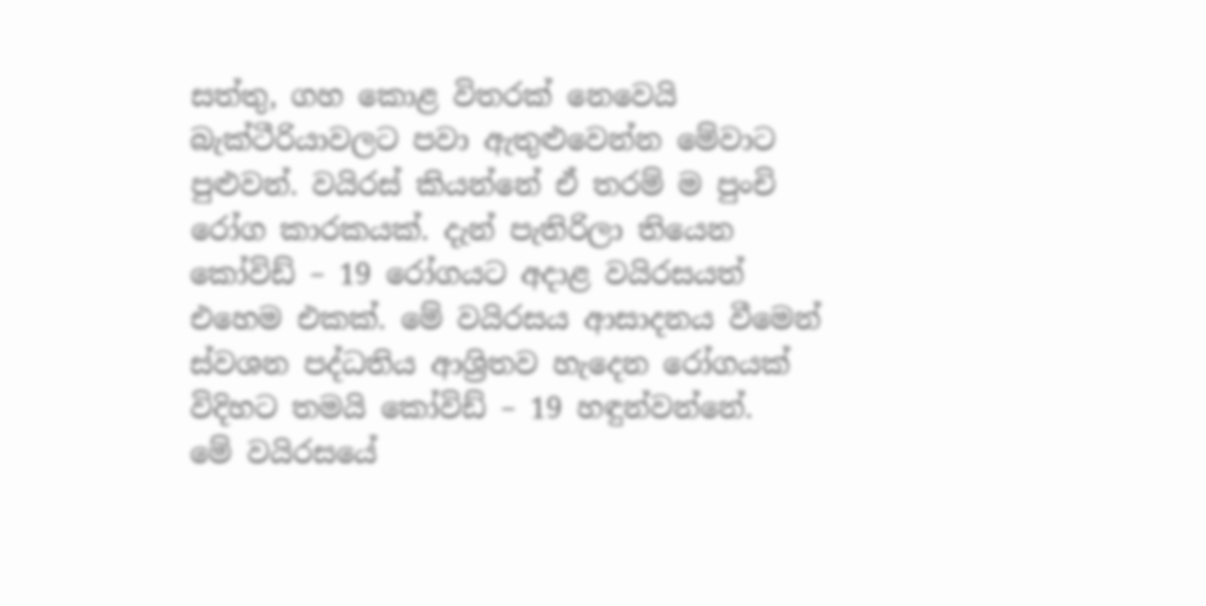සත්තු, ගහ කොළ විතරක් නෙවෙයි බැක්ටීරියාවලට පවා ඇතුළුවෙන්න මේවාට පුළුවන්. වයිරස් කියන්නේ ඒ තරම් ම පුංචි රෝග කාරකයක්. දැන් පැතිරිලා තියෙන කෝවිඩ් – 19 රෝගයට අදාළ වයිරසයත් එහෙම එකක්. මේ වයිරසය ආසාදනය වීමෙන් ස්වශන පද්ධතිය ආශ්‍රිතව හැදෙන රෝගයක් විදිහට තමයි කෝවිඩ් – 19 හඳුන්වන්නේ.
මේ වයිරසයේ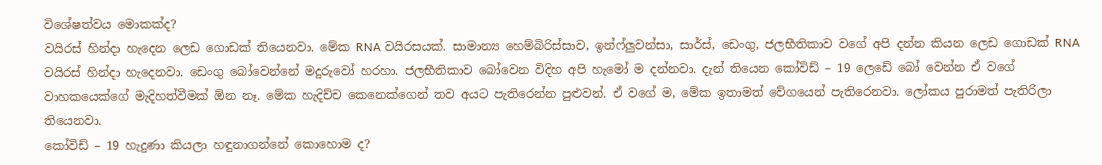විශේෂත්වය මොකක්ද?
වයිරස් හින්දා හැදෙන ලෙඩ ගොඩක් තියෙනවා. මේක RNA වයිරසයක්. සාමාන්‍ය හෙම්බිරිස්සාව, ඉන්ෆ්ලුවන්සා, සාර්ස්, ඩෙංගු, ජලභීතිකාව වගේ අපි දන්න කියන ලෙඩ ගොඩක් RNA වයිරස් හින්දා හැදෙනවා. ඩෙංගු බෝවෙන්නේ මදුරුවෝ හරහා. ජලභීතිකාව බෝවෙන විදිහ අපි හැමෝ ම දන්නවා. දැන් තියෙන කෝවිඩ් – 19 ලෙඩේ බෝ වෙන්න ඒ වගේ වාහකයෙක්ගේ මැදිහත්වීමක් ඕන නෑ. මේක හැදිච්ච කෙනෙක්ගෙන් තව අයට පැතිරෙන්න පුළුවන්. ඒ වගේ ම, මේක ඉතාමත් වේගයෙන් පැතිරෙනවා. ලෝකය පුරාමත් පැතිරිලා තියෙනවා.
කෝවිඩ් – 19 හැදුණා කියලා හඳුනාගන්නේ කොහොම ද?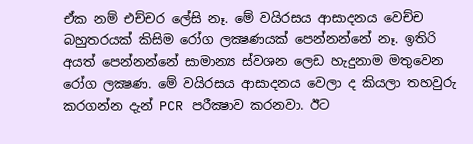ඒක නම් එච්චර ලේසි නෑ. මේ වයිරසය ආසාදනය වෙච්ච බහුතරයක් කිසිම රෝග ලක්‍ෂණයක් පෙන්නන්නේ නෑ. ඉතිරි අයත් පෙන්නන්නේ සාමාන්‍ය ස්වශන ලෙඩ හැදුනාම මතුවෙන රෝග ලක්‍ෂණ. මේ වයිරසය ආසාදනය වෙලා ද කියලා තහවුරු කරගන්න දැන් PCR පරීක්‍ෂාව කරනවා. ඊට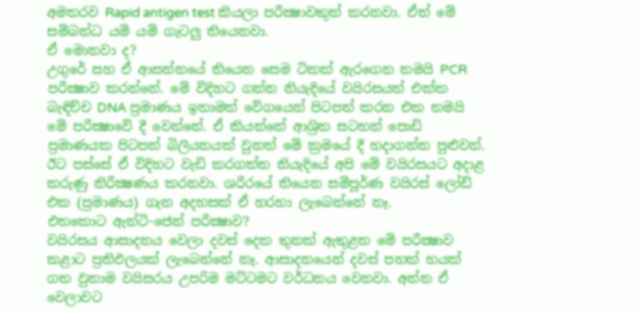අමතරව Rapid antigen test කියලා පරීක්‍ෂාවකුත් කරනවා. ඒත් මේ සම්බන්ධ යම් යම් ගැටලු තියෙනවා.
ඒ මොනවා ද?
උගුරේ සහ ඒ ආසන්නයේ තියෙන සෙම ටිකක් ඇරගෙන තමයි PCR පරීක්‍ෂාව කරන්නේ. මේ විදිහට ගන්න නියැදියේ වයිරසයත් එක්ක බැඳිච්ච DNA ප්‍රමාණය ඉතාමත් වේගයෙන් පිටපත් කරන එක තමයි මේ පරීක්‍ෂාවේ දී වෙන්නේ. ඒ කියන්නේ ආශ්‍රිත සටහන් පොඩි ප්‍රමාණයක පිටපත් බිලියනයක් වුනත් මේ ක්‍රමයේ දී හදාගන්න පුළුවන්. ඊට පස්සේ ඒ විදිහට වැඩි කරගත්ත නියැදියේ අපි මේ වයිරසයට අදාළ කරුණු නිරීක්‍ෂණය කරනවා. ශරීරයේ තියෙන සම්පූර්ණ වයිරස් ලෝඩ් එක (ප්‍රමාණය) ගැන අදහසක් ඒ හරහා ලැබෙන්නේ නෑ.
එතකොට ඇන්ටි-ජෙන් පරීක්‍ෂාව?
වයිරසය ආසාදනය වෙලා දවස් දෙක තුනක් ඇතුළත මේ පරීක්‍ෂාව කළාට ප්‍රතිඵලයක් ලැබෙන්නේ නෑ. ආසාදනයෙන් දවස් පහක් හයක් ගත වුනාම වයිසරය උපරිම මට්ටමට වර්ධනය වෙනවා. අන්න ඒ වෙලාවට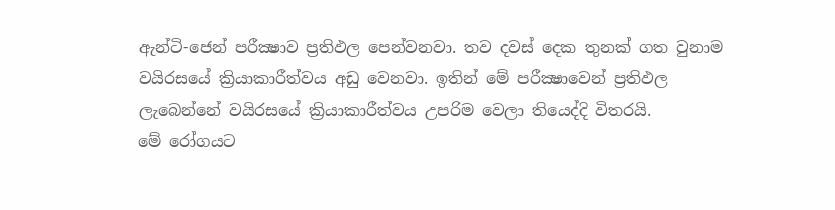ඇන්ටි-ජෙන් පරීක්‍ෂාව ප්‍රතිඵල පෙන්වනවා. තව දවස් දෙක තුනක් ගත වුනාම වයිරසයේ ක්‍රියාකාරීත්වය අඩු වෙනවා. ඉතින් මේ පරීක්‍ෂාවෙන් ප්‍රතිඵල ලැබෙන්නේ වයිරසයේ ක්‍රියාකාරීත්වය උපරිම වෙලා තියෙද්දි විතරයි.
මේ රෝගයට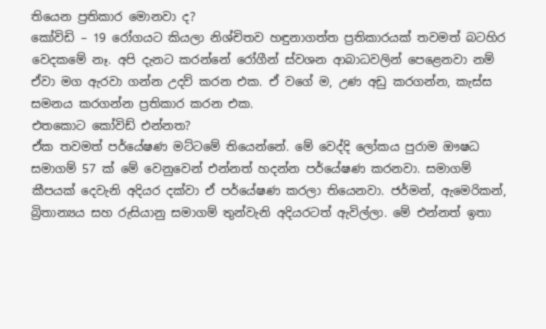තියෙන ප්‍රතිකාර මොනවා ද?
කෝවිඩි – 19 රෝගයට කියලා නිශ්චිතව හඳුනාගත්ත ප්‍රතිකාරයක් තවමත් බටහිර වෙදකමේ නෑ. අපි දැනට කරන්නේ රෝගීන් ස්වශන ආබාධවලින් පෙළෙනවා නම් ඒවා මග ඇරවා ගන්න උදව් කරන එක. ඒ වගේ ම, උණ අඩු කරගන්න, කැස්ස සමනය කරගන්න ප්‍රතිකාර කරන එක.
එතකොට කෝවිඩ් එන්නත?
ඒක තවමත් පර්යේෂණ මට්ටමේ තියෙන්නේ. මේ වෙද්දි ලෝකය පුරාම ඖෂධ සමාගම් 57 ක් මේ වෙනුවෙන් එන්නත් හදන්න පර්යේෂණ කරනවා. සමාගම් කීපයක් දෙවැනි අදියර දක්වා ඒ පර්යේෂණ කරලා තියෙනවා. ජර්මන්, ඇමෙරිකන්, බ්‍රිතාන්‍යය සහ රුසියානු සමාගම් තුන්වැනි අදියරටත් ඇවිල්ලා. මේ එන්නත් ඉතා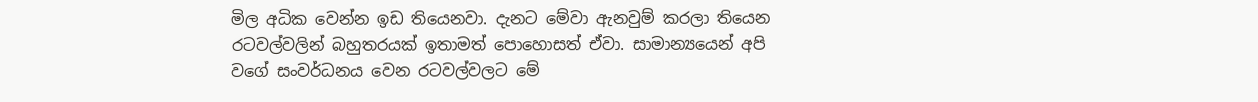මිල අධික වෙන්න ඉඩ තියෙනවා. දැනට මේවා ඇනවුම් කරලා තියෙන රටවල්වලින් බහුතරයක් ඉතාමත් පොහොසත් ඒවා. සාමාන්‍යයෙන් අපි වගේ සංවර්ධනය වෙන රටවල්වලට මේ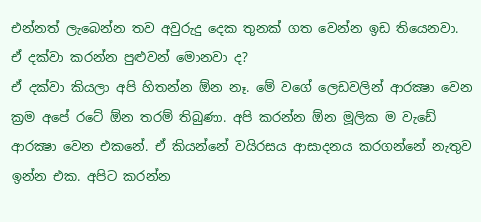එන්නත් ලැබෙන්න තව අවුරුදු දෙක තුනක් ගත වෙන්න ඉඩ තියෙනවා.
ඒ දක්වා කරන්න පුළුවන් මොනවා ද?
ඒ දක්වා කියලා අපි හිතන්න ඕන නෑ. මේ වගේ ලෙඩවලින් ආරක්‍ෂා වෙන ක්‍රම අපේ රටේ ඕන තරම් තිබුණා. අපි කරන්න ඕන මූලික ම වැඩේ ආරක්‍ෂා වෙන එකනේ. ඒ කියන්නේ වයිරසය ආසාදනය කරගන්නේ නැතුව ඉන්න එක. අපිට කරන්න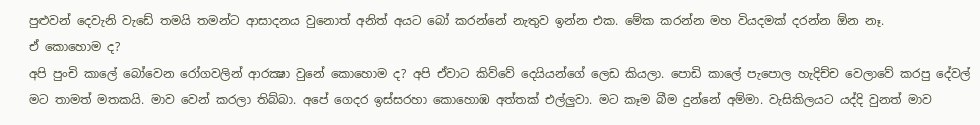පුළුවන් දෙවැනි වැඩේ තමයි තමන්ට ආසාදනය වුනොත් අනිත් අයට බෝ කරන්නේ නැතුව ඉන්න එක. මේක කරන්න මහ වියදමක් දරන්න ඕන නෑ.
ඒ කොහොම ද?
අපි පුංචි කාලේ බෝවෙන රෝගවලින් ආරක්‍ෂා වුනේ කොහොම ද? අපි ඒවාට කිව්වේ දෙයියන්ගේ ලෙඩ කියලා. පොඩි කාලේ පැපොල හැදිච්ච වෙලාවේ කරපු දේවල් මට තාමත් මතකයි. මාව වෙන් කරලා තිබ්බා. අපේ ගෙදර ඉස්සරහා කොහොඹ අත්තක් එල්ලුවා. මට කෑම බීම දුන්නේ අම්මා. වැසිකිලයට යද්දි වුනත් මාව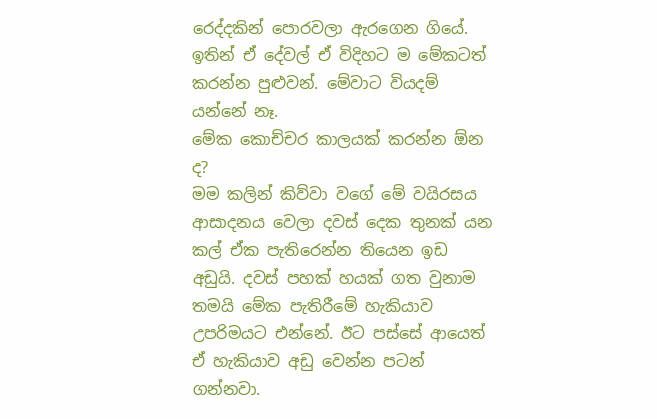රෙද්දකින් පොරවලා ඇරගෙන ගියේ. ඉතින් ඒ දේවල් ඒ විදිහට ම මේකටත් කරන්න පුළුවන්. මේවාට වියදම් යන්නේ නෑ.
මේක කොච්චර කාලයක් කරන්න ඕන ද?
මම කලින් කිව්වා වගේ මේ වයිරසය ආසාදනය වෙලා දවස් දෙක තුනක් යන කල් ඒක පැතිරෙන්න තියෙන ඉඩ අඩුයි. දවස් පහක් හයක් ගත වුනාම තමයි මේක පැතිරීමේ හැකියාව උපරිමයට එන්නේ. ඊට පස්සේ ආයෙත් ඒ හැකියාව අඩු වෙන්න පටන් ගන්නවා.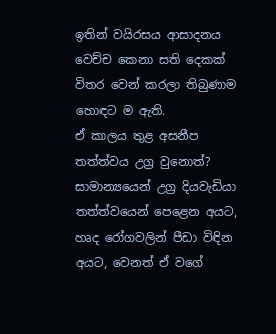ඉතින් වයිරසය ආසාදනය වෙච්ච කෙනා සති දෙකක් විතර වෙන් කරලා තිබුණාම හොඳට ම ඇති.
ඒ කාලය තුළ අසනීප තත්ත්වය උග්‍ර වුනොත්?
සාමාන්‍යයෙන් උග්‍ර දියවැඩියා තත්ත්වයෙන් පෙළෙන අයට, හෘද රෝගවලින් පීඩා විඳින අයට, වෙනත් ඒ වගේ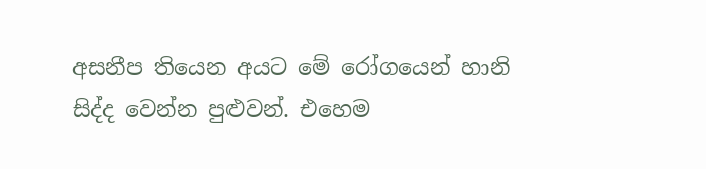අසනීප තියෙන අයට මේ රෝගයෙන් හානි සිද්ද වෙන්න පුළුවන්. එහෙම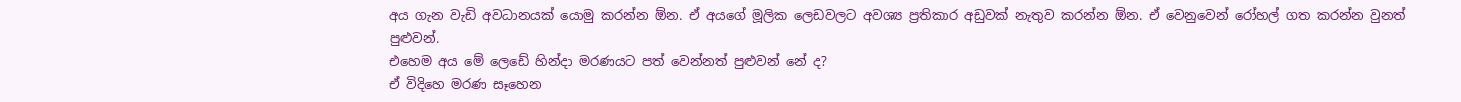අය ගැන වැඩි අවධානයක් යොමු කරන්න ඕන. ඒ අයගේ මූලික ලෙඩවලට අවශ්‍ය ප්‍රතිකාර අඩුවක් නැතුව කරන්න ඕන. ඒ වෙනුවෙන් රෝහල් ගත කරන්න වුනත් පුළුවන්.
එහෙම අය මේ ලෙඩේ හින්දා මරණයට පත් වෙන්නත් පුළුවන් නේ ද?
ඒ විදිහෙ මරණ සෑහෙන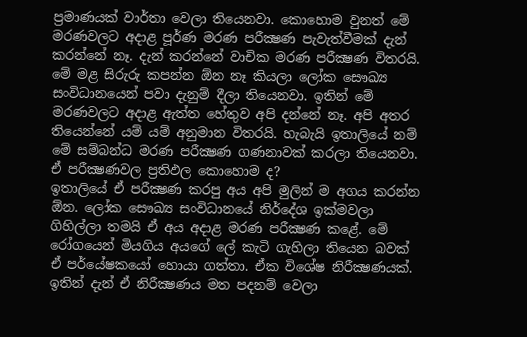ප්‍රමාණයක් වාර්තා වෙලා තියෙනවා. කොහොම වුනත් මේ මරණවලට අදාළ පූර්ණ මරණ පරීක්‍ෂණ පැවැත්වීමක් දැන් කරන්නේ නෑ. දැන් කරන්නේ වාචික මරණ පරීක්‍ෂණ විතරයි. මේ මළ සිරුරු කපන්න ඕන නෑ කියලා ලෝක සෞඛ්‍ය සංවිධානයෙන් පවා දැනුම් දීලා තියෙනවා. ඉතින් මේ මරණවලට අදාළ ඇත්ත හේතුව අපි දන්නේ නෑ. අපි අතර තියෙන්නේ යම් යම් අනුමාන විතරයි. හැබැයි ඉතාලියේ නම් මේ සම්බන්ධ මරණ පරීක්‍ෂණ ගණනාවක් කරලා තියෙනවා.
ඒ පරීක්‍ෂණවල ප්‍රතිඵල කොහොම ද?
ඉතාලියේ ඒ පරීක්‍ෂණ කරපු අය අපි මුලින් ම අගය කරන්න ඕන. ලෝක සෞඛ්‍ය සංවිධානයේ නිර්දේශ ඉක්මවලා ගිහිල්ලා තමයි ඒ අය අදාළ මරණ පරීක්‍ෂණ කළේ. මේ රෝගයෙන් මියගිය අයගේ ලේ කැටි ගැහිලා තියෙන බවක් ඒ පර්යේෂකයෝ හොයා ගත්තා. ඒක විශේෂ නිරීක්‍ෂණයක්. ඉතින් දැන් ඒ නිරීක්‍ෂණය මත පදනම් වෙලා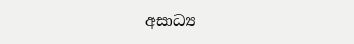අසාධ්‍ය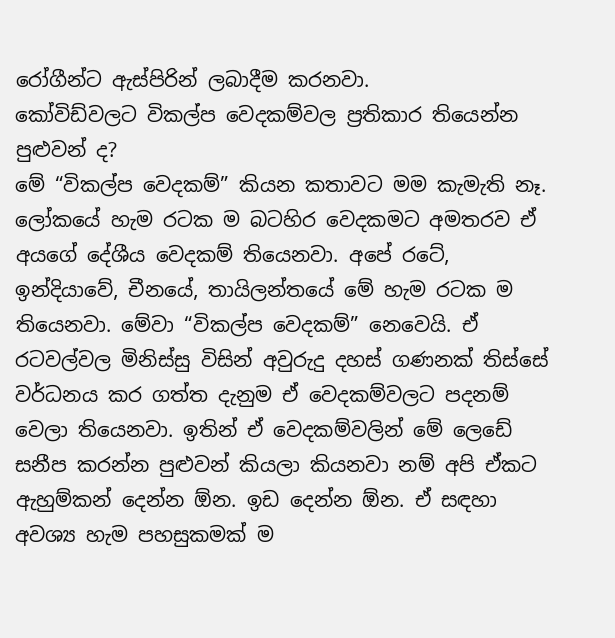රෝගීන්ට ඇස්පිරින් ලබාදීම කරනවා.
කෝවිඩ්වලට විකල්ප වෙදකම්වල ප්‍රතිකාර තියෙන්න පුළුවන් ද?
මේ “විකල්ප වෙදකම්” කියන කතාවට මම කැමැති නෑ. ලෝකයේ හැම රටක ම බටහිර වෙදකමට අමතරව ඒ අයගේ දේශීය වෙදකම් තියෙනවා. අපේ රටේ, ඉන්දියාවේ, චීනයේ, තායිලන්තයේ මේ හැම රටක ම තියෙනවා. මේවා “විකල්ප වෙදකම්” නෙවෙයි. ඒ රටවල්වල මිනිස්සු විසින් අවුරුදු දහස් ගණනක් තිස්සේ වර්ධනය කර ගත්ත දැනුම ඒ වෙදකම්වලට පදනම් වෙලා තියෙනවා. ඉතින් ඒ වෙදකම්වලින් මේ ලෙඩේ සනීප කරන්න පුළුවන් කියලා කියනවා නම් අපි ඒකට ඇහුම්කන් දෙන්න ඕන. ඉඩ දෙන්න ඕන. ඒ සඳහා අවශ්‍ය හැම පහසුකමක් ම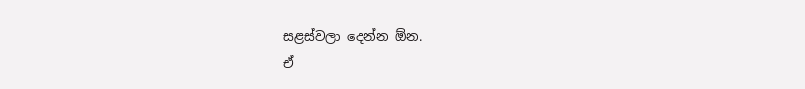සළස්වලා දෙන්න ඕන.
ඒ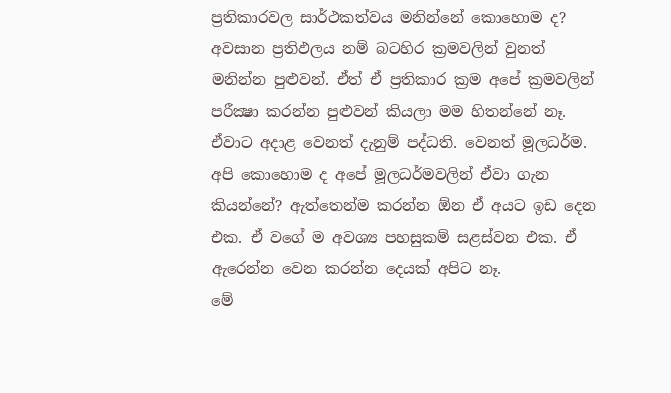ප්‍රතිකාරවල සාර්ථකත්වය මනින්නේ කොහොම ද?
අවසාන ප්‍රතිඵලය නම් බටහිර ක්‍රමවලින් වුනත් මනින්න පුළුවන්. ඒත් ඒ ප්‍රතිකාර ක්‍රම අපේ ක්‍රමවලින් පරීක්‍ෂා කරන්න පුළුවන් කියලා මම හිතන්නේ නෑ. ඒවාට අදාළ වෙනත් දැනුම් පද්ධති. වෙනත් මූලධර්ම. අපි කොහොම ද අපේ මූලධර්මවලින් ඒවා ගැන කියන්නේ? ඇත්තෙන්ම කරන්න ඕන ඒ අයට ඉඩ දෙන එක. ඒ වගේ ම අවශ්‍ය පහසුකම් සළස්වන එක. ඒ ඇරෙන්න වෙන කරන්න දෙයක් අපිට නෑ.
මේ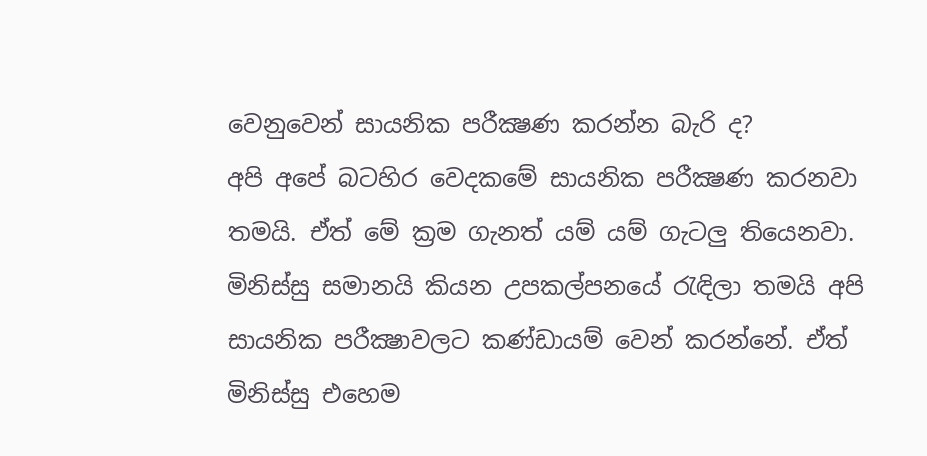වෙනුවෙන් සායනික පරීක්‍ෂණ කරන්න බැරි ද?
අපි අපේ බටහිර වෙදකමේ සායනික පරීක්‍ෂණ කරනවා තමයි. ඒත් මේ ක්‍රම ගැනත් යම් යම් ගැටලු තියෙනවා. මිනිස්සු සමානයි කියන උපකල්පනයේ රැඳිලා තමයි අපි සායනික පරීක්‍ෂාවලට කණ්ඩායම් වෙන් කරන්නේ. ඒත් මිනිස්සු එහෙම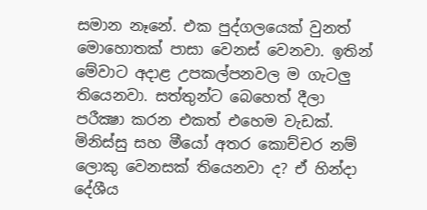සමාන නෑනේ. එක පුද්ගලයෙක් වුනත් මොහොතක් පාසා වෙනස් වෙනවා. ඉතින් මේවාට අදාළ උපකල්පනවල ම ගැටලු තියෙනවා. සත්තුන්ට බෙහෙත් දීලා පරීක්‍ෂා කරන එකත් එහෙම වැඩක්. මිනිස්සු සහ මීයෝ අතර කොච්චර නම් ලොකු වෙනසක් තියෙනවා ද? ඒ හින්දා දේශීය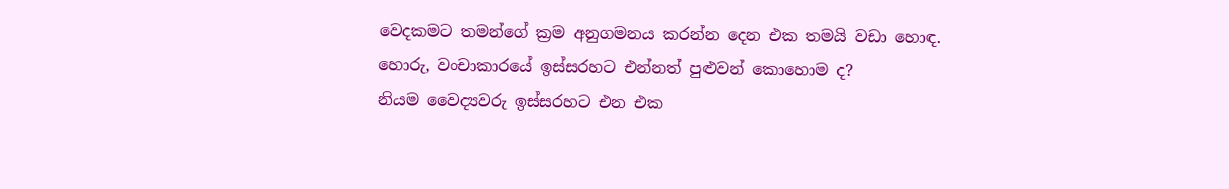වෙදකමට තමන්ගේ ක්‍රම අනුගමනය කරන්න දෙන එක තමයි වඩා හොඳ.
හොරු, වංචාකාරයේ ඉස්සරහට එන්නත් පුළුවන් කොහොම ද?
නියම වෛද්‍යවරු ඉස්සරහට එන එක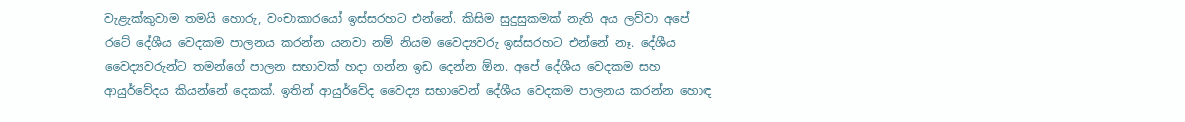වැළැක්කුවාම තමයි හොරු, වංචාකාරයෝ ඉස්සරහට එන්නේ. කිසිම සුදුසුකමක් නැති අය ලව්වා අපේ රටේ දේශීය වෙදකම පාලනය කරන්න යනවා නම් නියම වෛද්‍යවරු ඉස්සරහට එන්නේ නෑ. දේශීය වෛද්‍යවරුන්ට තමන්ගේ පාලන සභාවක් හදා ගන්න ඉඩ දෙන්න ඕන. අපේ දේශීය වෙදකම සහ ආයුර්වේදය කියන්නේ දෙකක්. ඉතින් ආයුර්වේද වෛද්‍ය සභාවෙන් දේශීය වෙදකම පාලනය කරන්න හොඳ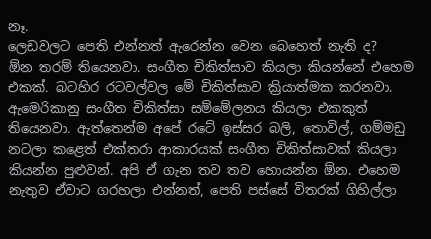නෑ.
ලෙඩවලට පෙති එන්නත් ඇරෙන්න වෙන බෙහෙත් නැති ද?
ඕන තරම් තියෙනවා. සංගීත චිකිත්සාව කියලා කියන්නේ එහෙම එකක්. බටහිර රටවල්වල මේ චිකිත්සාව ක්‍රියාත්මක කරනවා. ඇමෙරිකානු සංගීත චිකිත්සා සම්මේලනය කියලා එකකුත් තියෙනවා. ඇත්තෙන්ම අපේ රටේ ඉස්සර බලි, තොවිල්, ගම්මඩු නටලා කළෙත් එක්තරා ආකාරයක් සංගීත චිකිත්සාවක් කියලා කියන්න පුළුවන්. අපි ඒ ගැන තව තව හොයන්න ඕන. එහෙම නැතුව ඒවාට ගරහලා එන්නත්, පෙති පස්සේ විතරක් ගිහිල්ලා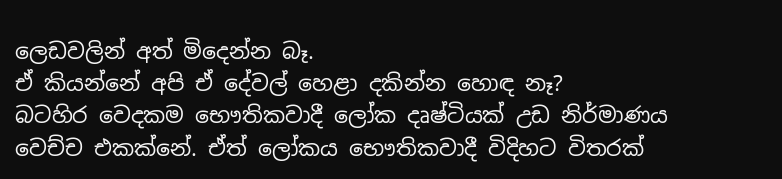ලෙඩවලින් අත් මිදෙන්න බෑ.
ඒ කියන්නේ අපි ඒ දේවල් හෙළා දකින්න හොඳ නෑ?
බටහිර වෙදකම භෞතිකවාදී ලෝක දෘෂ්ටියක් උඩ නිර්මාණය වෙච්ච එකක්නේ. ඒත් ලෝකය භෞතිකවාදී විදිහට විතරක්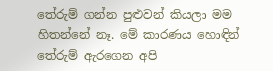තේරුම් ගන්න පුළුවන් කියලා මම හිතන්නේ නෑ. මේ කාරණය හොඳින් තේරුම් ඇරගෙන අපි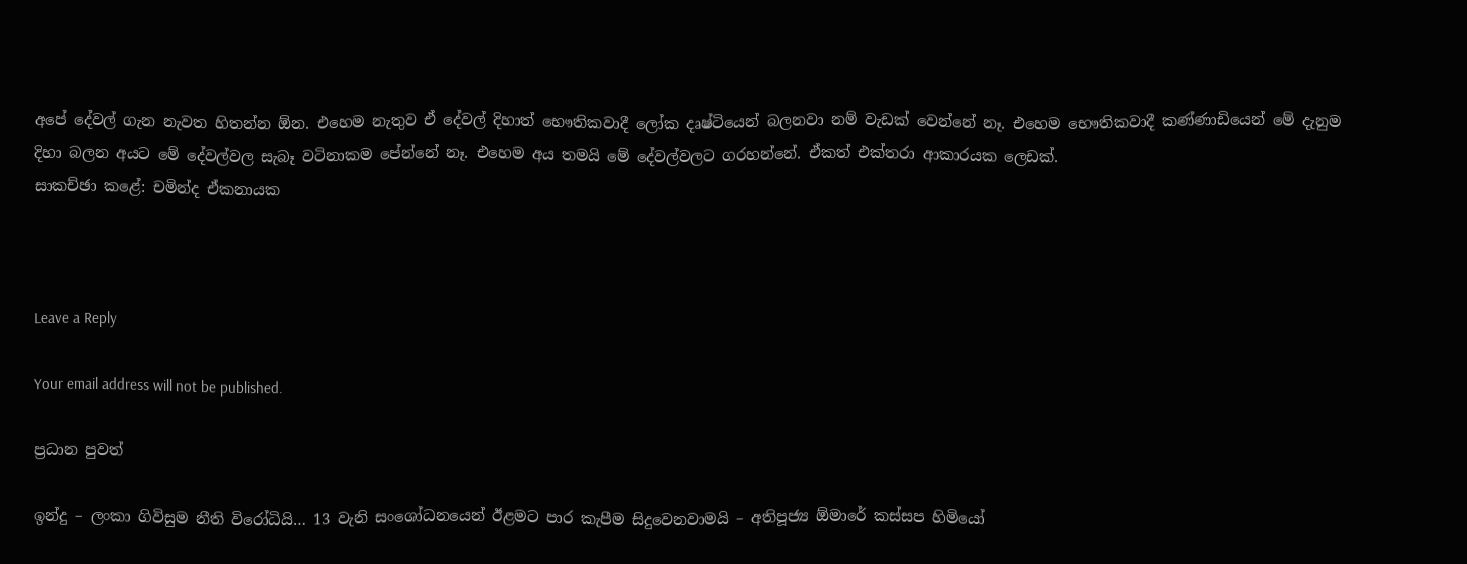අපේ දේවල් ගැන නැවත හිතන්න ඕන. එහෙම නැතුව ඒ දේවල් දිහාත් භෞතිකවාදී ලෝක දෘෂ්ටියෙන් බලනවා නම් වැඩක් වෙන්නේ නෑ. එහෙම භෞතිකවාදී කණ්ණාඩියෙන් මේ දැනුම දිහා බලන අයට මේ දේවල්වල සැබෑ වටිනාකම පේන්නේ නෑ. එහෙම අය තමයි මේ දේවල්වලට ගරහන්නේ. ඒකත් එක්තරා ආකාරයක ලෙඩක්.
සාකච්ඡා කළේ: චමින්ද ඒකනායක



Leave a Reply

Your email address will not be published.

ප්‍රධාන පුවත්

ඉන්දු – ලංකා ගිවිසුම නීති විරෝධියි… 13 වැනි සංශෝධනයෙන් ඊළමට පාර කැපීම සිදුවෙනවාමයි – අතිපූජ්‍ය ඕමාරේ කස්සප හිමියෝ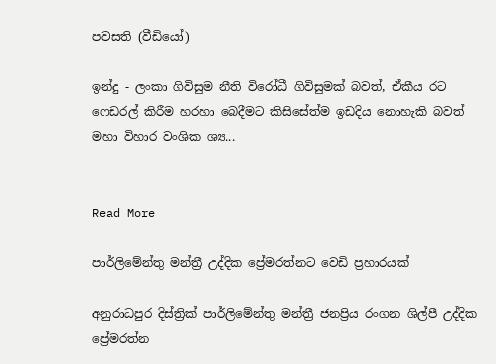පවසති (වීඩියෝ)

ඉන්දු - ලංකා ගිවිසුම නීති විරෝධී ගිවිසුමක් බවත්, ඒකීය රට ෆෙඩරල් කිරීම හරහා බෙදීමට කිසිසේත්ම ඉඩදිය නොහැකි බවත් මහා විහාර වංශික ශ්‍ය...


Read More

පාර්ලිමේන්තු මන්ත්‍රී උද්දික ප්‍රේමරත්නට වෙඩි ප්‍රහාරයක්

අනුරාධපුර දිස්ත්‍රික් පාර්ලිමේන්තු මන්ත්‍රී ජනප්‍රිය රංගන ශිල්පී උද්දික ප්‍රේමරත්න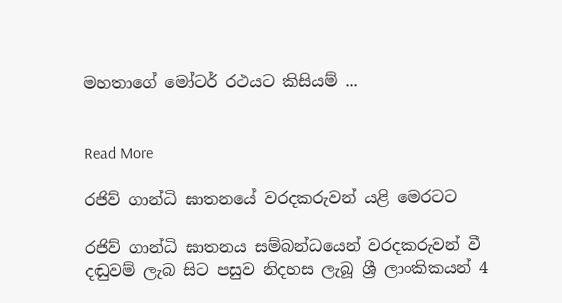මහතාගේ මෝටර් රථයට කිසියම් ...


Read More

රජිව් ගාන්ධි ඝාතනයේ වරදකරුවන් යළි මෙරටට

රජිව් ගාන්ධි ඝාතනය සම්බන්ධයෙන් වරදකරුවන් වී දඬුවම් ලැබ සිට පසුව නිදහස ලැබූ ශ්‍රී ලාංකිකයන් 4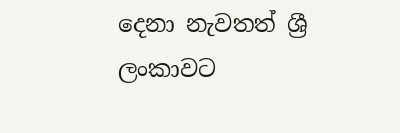දෙනා නැවතත් ශ්‍රී ලංකාවට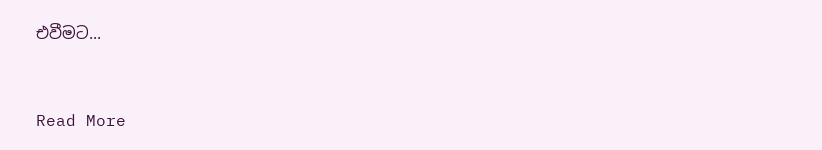එවීමට...


Read More